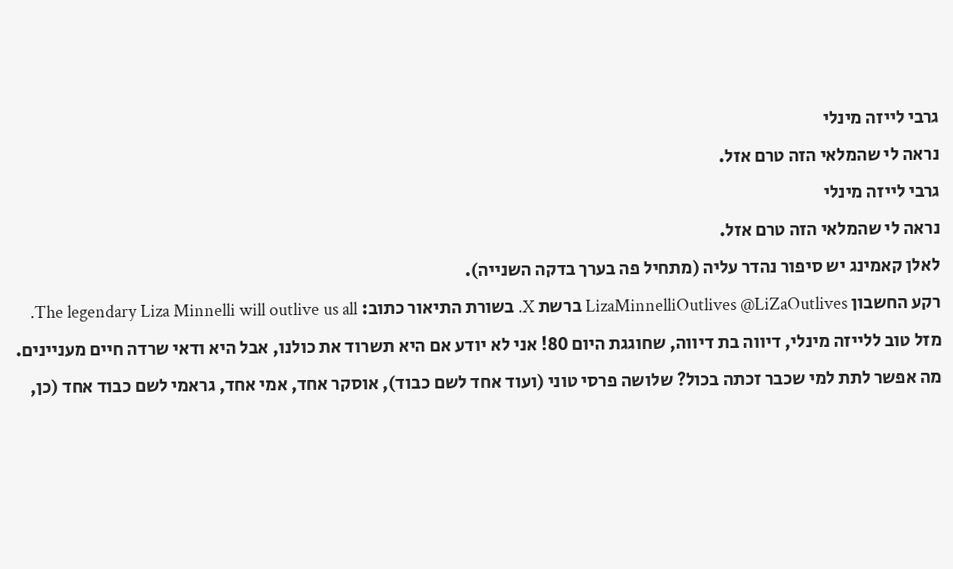גרבי לייזה מינלי
נראה לי שהמלאי הזה טרם אזל.
גרבי לייזה מינלי
נראה לי שהמלאי הזה טרם אזל.
לאלן קאמינג יש סיפור נהדר עליה (מתחיל פה בערך בדקה השנייה).
רקע החשבון LizaMinnelliOutlives @LiZaOutlives ברשת X. בשורת התיאור כתוב: The legendary Liza Minnelli will outlive us all.
מזל טוב ללייזה מינלי, דיווה בת דיווה, שחוגגת היום 80! אני לא יודע אם היא תשרוד את כולנו, אבל היא ודאי שרדה חיים מעניינים.
מה אפשר לתת למי שכבר זכתה בכול? שלושה פרסי טוני (ועוד אחד לשם כבוד), אוסקר אחד, אמי אחד, גראמי לשם כבוד אחד (כן,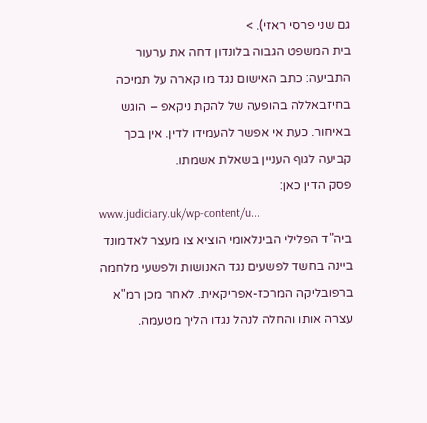גם שני פרסי ראזי). >
בית המשפט הגבוה בלונדון דחה את ערעור התביעה: כתב האישום נגד מו קארה על תמיכה בחיזבאללה בהופעה של להקת ניקאפ – הוגש באיחור. כעת אי אפשר להעמידו לדין. אין בכך קביעה לגוף העניין בשאלת אשמתו.
פסק הדין כאן:
www.judiciary.uk/wp-content/u...
ביה"ד הפלילי הבינלאומי הוציא צו מעצר לאדמונד ביינה בחשד לפשעים נגד האנושות ולפשעי מלחמה ברפובליקה המרכז-אפריקאית. לאחר מכן רמ"א עצרה אותו והחלה לנהל נגדו הליך מטעמה.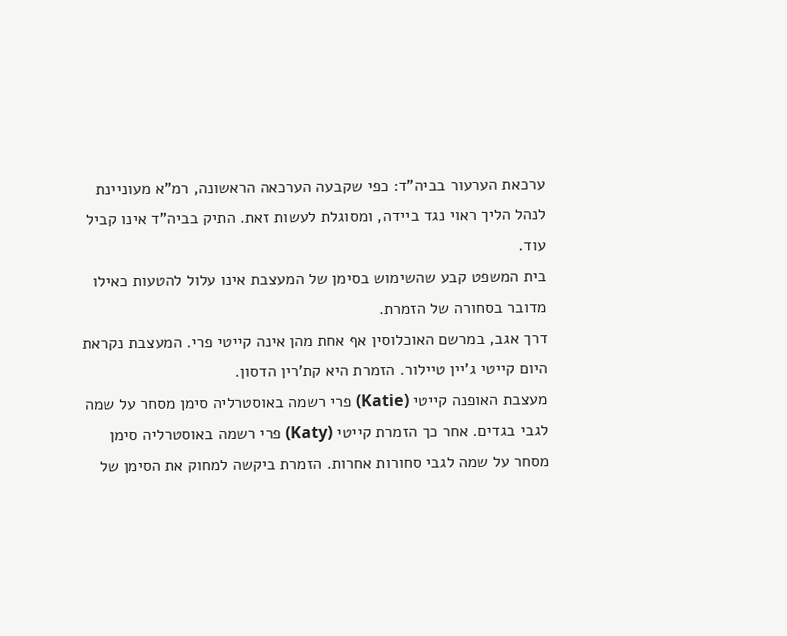ערכאת הערעור בביה"ד: כפי שקבעה הערכאה הראשונה, רמ"א מעוניינת לנהל הליך ראוי נגד ביידה, ומסוגלת לעשות זאת. התיק בביה"ד אינו קביל עוד.
בית המשפט קבע שהשימוש בסימן של המעצבת אינו עלול להטעות כאילו מדובר בסחורה של הזמרת.
דרך אגב, במרשם האוכלוסין אף אחת מהן אינה קייטי פרי. המעצבת נקראת היום קייטי ג'יין טיילור. הזמרת היא קת'רין הדסון.
מעצבת האופנה קייטי (Katie) פרי רשמה באוסטרליה סימן מסחר על שמה לגבי בגדים. אחר כך הזמרת קייטי (Katy) פרי רשמה באוסטרליה סימן מסחר על שמה לגבי סחורות אחרות. הזמרת ביקשה למחוק את הסימן של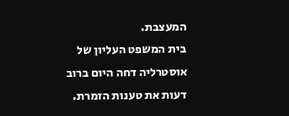המעצבת.
בית המשפט העליון של אוסטרליה דחה היום ברוב דעות את טענות הזמרת.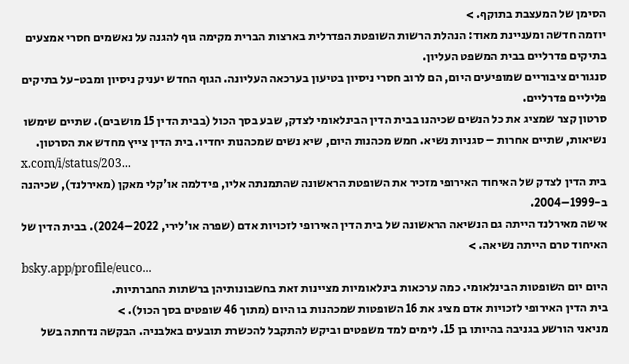הסימן של המעצבת בתוקף. >
יוזמה חדשה ומעניינת מאוד: הנהלת הרשות השופטת הפדרלית בארצות הברית מקימה גוף להגנה על נאשמים חסרי אמצעים בתיקים פדרליים בבית המשפט העליון.
סנגורים ציבוריים שמופיעים היום, הם לרוב חסרי ניסיון בטיעון בערכאה העליונה. הגוף החדש יעניק ניסיון ומבט-על בתיקים פליליים פדרליים.
סרטון קצר שמציג את כל הנשים שכיהנו בבית הדין הבינלאומי לצדק, שבע בסך הכול (בבית הדין 15 מושבים). שתיים שימשו נשיאות, שתיים אחרות – סגניות נשיא. חמש מכהנות היום, שיא נשים שמכהנות יחדיו. בית הדין צייץ מחדש את הסרטון.
x.com/i/status/203...
בית הדין לצדק של האיחוד האירופי מזכיר את השופטת הראשונה שהתמנתה אליו, פידלמה או'קלי מאקן (מאירלנד), שכיהנה ב-1999–2004.
אישה מאירלנד הייתה גם הנשיאה הראשונה של בית הדין האירופי לזכויות אדם (שפרה או'לירי, 2022–2024). בבית הדין של האיחוד טרם הייתה נשיאה. >
bsky.app/profile/euco...
היום יום השופטות הבינלאומי. כמה ערכאות בינלאומיות מציינות זאת בחשבונותיהן ברשתות החברתיות.
בית הדין האירופי לזכויות אדם מציג את 16 השופטות שמכהנות בו היום (מתוך 46 שופטים בסך הכול). >
מניאני הורשע בגניבה בהיותו בן 15. לימים למד משפטים וביקש להתקבל להכשרת תובעים באלבניה. הבקשה נדחתה בשל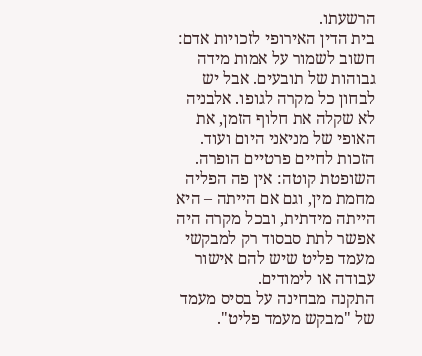הרשעתו.
בית הדין האירופי לזכויות אדם: חשוב לשמור על אמות מידה גבוהות של תובעים. אבל יש לבחון כל מקרה לגופו. אלבניה לא שקלה את חלוף הזמן, את האופי של מניאני היום ועוד. הזכות לחיים פרטיים הופרה.
השופטת קוטה: אין פה הפליה מחמת מין, וגם אם הייתה – היא הייתה מידתית, ובכל מקרה היה אפשר לתת סבסוד רק למבקשי מעמד פליט שיש להם אישור עבודה או לימודים.
התקנה מבחינה על בסיס מעמד של "מבקש מעמד פליט".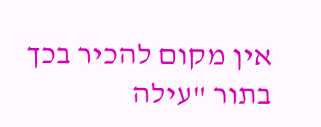אין מקום להכיר בכך בתור "עילה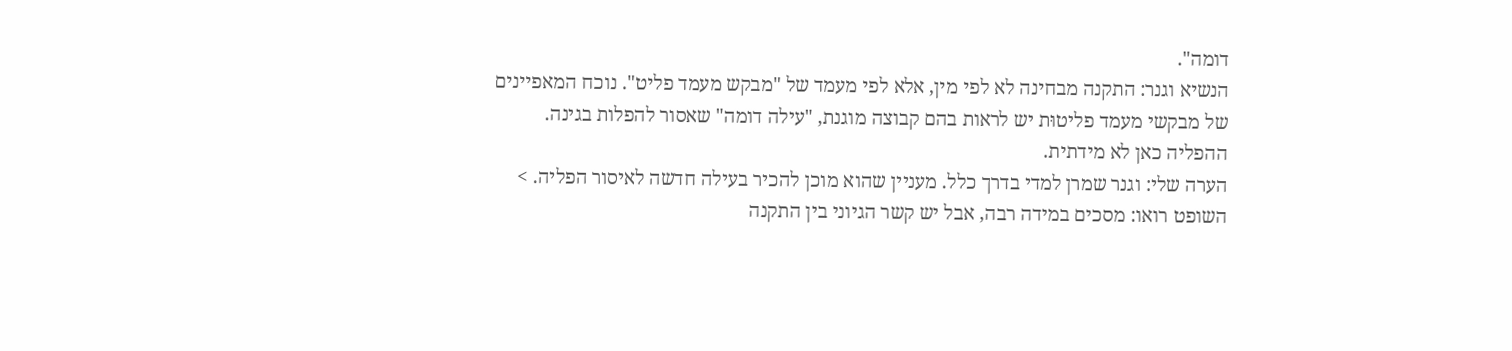דומה".
הנשיא וגנר: התקנה מבחינה לא לפי מין, אלא לפי מעמד של "מבקש מעמד פליט". נוכח המאפיינים של מבקשי מעמד פליטוּת יש לראות בהם קבוצה מוגנת, "עילה דומה" שאסור להפלות בגינה. ההפליה כאן לא מידתית.
הערה שלי: וגנר שמרן למדי בדרך כלל. מעניין שהוא מוכן להכיר בעילה חדשה לאיסור הפליה. >
השופט רואו: מסכים במידה רבה, אבל יש קשר הגיוני בין התקנה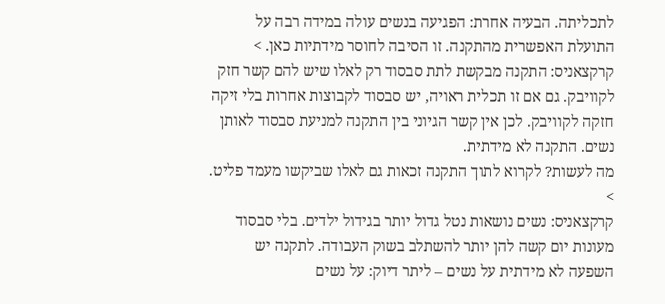לתכליתה. הבעיה אחרת: הפגיעה בנשים עולה במידה רבה על התועלת האפשרית מהתקנה. זו הסיבה לחוסר מידתיות כאן. >
קרקצאניס: התקנה מבקשת לתת סבסוד רק לאלו שיש להם קשר חזק לקוויבק. גם אם זו תכלית ראויה, יש סבסוד לקבוצות אחרות בלי זיקה חזקה לקוויבק. לכן אין קשר הגיוני בין התקנה למניעת סבסוד לאותן נשים. התקנה לא מידתית.
מה לעשות? לקרוא לתוך התקנה זכאות גם לאלו שביקשו מעמד פליט. >
קרקצאניס: נשים נושאות נטל גדול יותר בגידול ילדים. בלי סבסוד מעונות יום קשה להן יותר להשתלב בשוק העבודה. לתקנה יש השפעה לא מידתית על נשים – ליתר דיוק: על נשים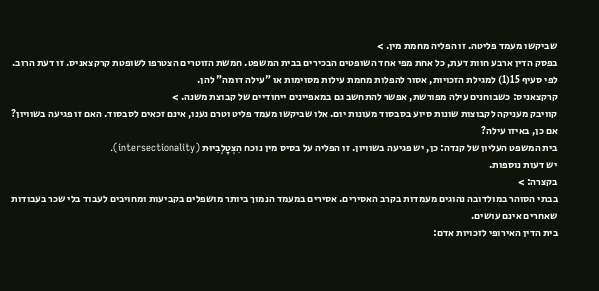שביקשו מעמד פליטה. זו הפליה מחמת מין. >
בפסק הדין ארבע חוות דעת, כל אחת מפי אחד השופטים הבכירים בבית המשפט. חמשת הזוטרים הצטרפו לשופטת קרקצאניס. זו דעת הרוב.
לפי סעיף 15(1) למגילת הזכויות, אסור להפלות מחמת עילות מסוימות או "עילה דומה" להן.
קרקצאניס: כשבוחנים עילה מפורשת, אפשר להתחשב גם במאפיינים ייחודיים של קבוצת משנה. >
קוויבק מעניקה לקבוצות שונות סיוע בסבסוד מעונות יום. אלו שביקשו מעמד פליט וטרם נענו, אינם זכאים לסבסוד. האם זו פגיעה בשוויון? אם כן, באיזו עילה?
בית המשפט העליון של קנדה: כן, יש פגיעה בשוויון. זו הפליה על בסיס מין נוכח הִצְטָלְבִיוּת (intersectionality).
יש דעות נוספות.
בקצרה: >
בבתי הסוהר במולדובה נהוגים מעמדות בקרב האסירים. אסירים במעמד הנמוך ביותר מושפלים בקביעות ומחויבים לעבוד בלי שכר בעבודות שאחרים אינם עושים.
בית הדין האירופי לזכויות אדם: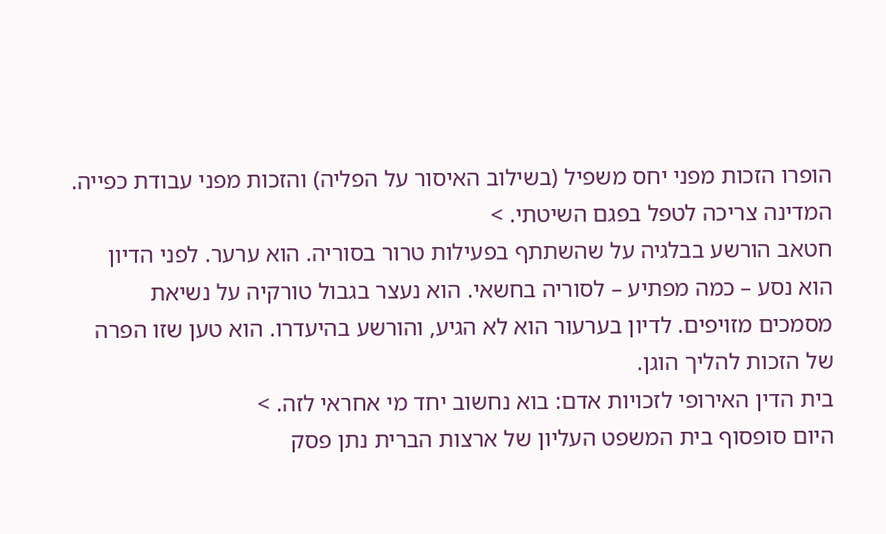הופרו הזכות מפני יחס משפיל (בשילוב האיסור על הפליה) והזכות מפני עבודת כפייה. המדינה צריכה לטפל בפגם השיטתי. >
חטאב הורשע בבלגיה על שהשתתף בפעילות טרור בסוריה. הוא ערער. לפני הדיון הוא נסע – כמה מפתיע – לסוריה בחשאי. הוא נעצר בגבול טורקיה על נשיאת מסמכים מזויפים. לדיון בערעור הוא לא הגיע, והורשע בהיעדרו. הוא טען שזו הפרה של הזכות להליך הוגן.
בית הדין האירופי לזכויות אדם: בוא נחשוב יחד מי אחראי לזה. >
היום סופסוף בית המשפט העליון של ארצות הברית נתן פסק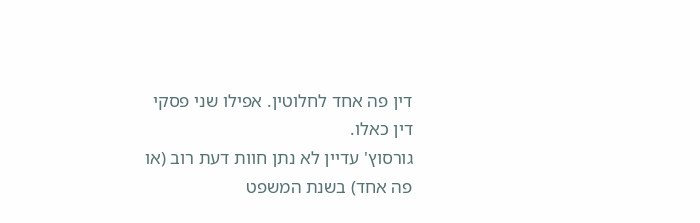דין פה אחד לחלוטין. אפילו שני פסקי דין כאלו.
גורסוץ' עדיין לא נתן חוות דעת רוב (או פה אחד) בשנת המשפט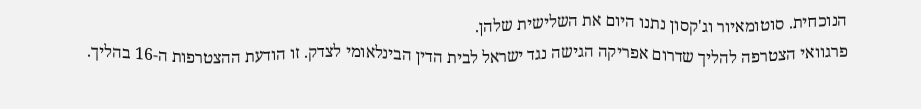הנוכחית. סוטומאיור וג'קסון נתנו היום את השלישית שלהן.
פרגוואי הצטרפה להליך שדרום אפריקה הגישה נגד ישראל לבית הדין הבינלאומי לצדק. זו הודעת ההצטרפות ה-16 בהליך.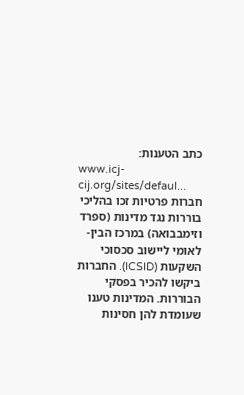כתב הטענות:
www.icj-cij.org/sites/defaul...
חברות פרטיות זכו בהליכי בוררות נגד מדינות (ספרד וזימבבואה) במרכז הבין-לאומי ליישוב סכסוכי השקעות (ICSID). החברות ביקשו להכיר בפסקי הבוררות. המדינות טענו שעומדת להן חסינות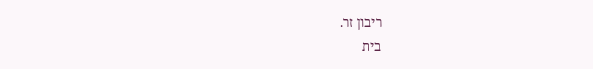ריבון זר.
בית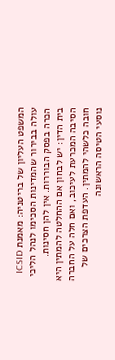המשפט העליון של בריטניה: מאמנת ICSID עולה בבירור שהמדינות הסכימו לנהל הליכי הכרה בפסק הבוררות. אין להן חסינות.
בית הדין: יש לבחון אם ההחלטה להמתין היא הסיבה המכרעת לעיכוב, ואם חלה על החברה חובה כלשהי להמתין. העדפת הצרכים של נוסעי הטיסה הראשונה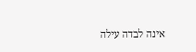אינה לבדה עילה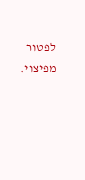לפטור מפיצוי.